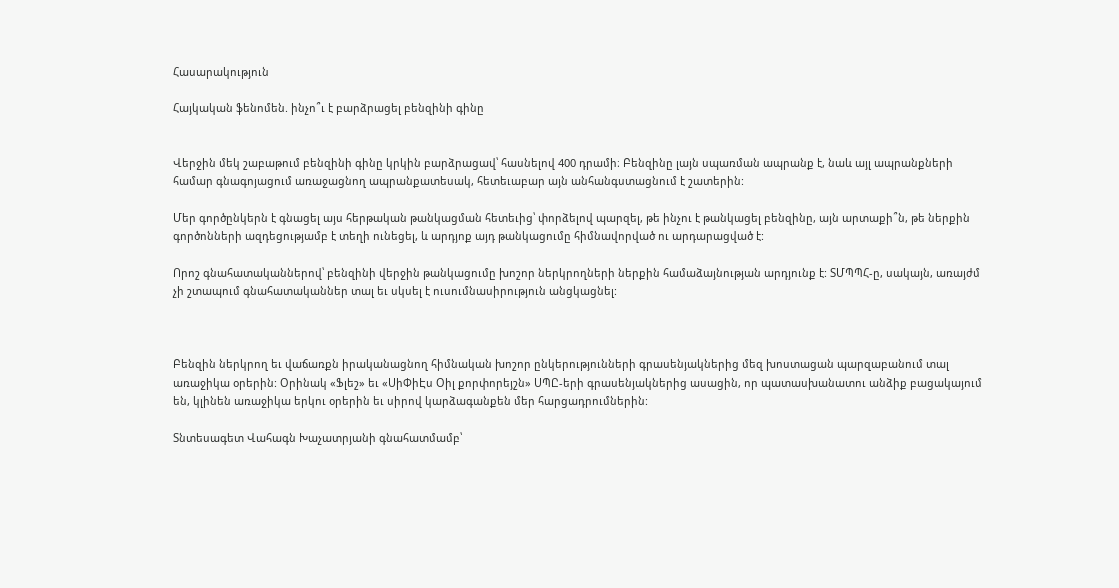Հասարակություն

Հայկական ֆենոմեն. ինչո՞ւ է բարձրացել բենզինի գինը


Վերջին մեկ շաբաթում բենզինի գինը կրկին բարձրացավ՝ հասնելով 400 դրամի։ Բենզինը լայն սպառման ապրանք է, նաև այլ ապրանքների համար գնագոյացում առաջացնող ապրանքատեսակ, հետեւաբար այն անհանգստացնում է շատերին:

Մեր գործընկերն է գնացել այս հերթական թանկացման հետեւից՝ փորձելով պարզել, թե ինչու է թանկացել բենզինը, այն արտաքի՞ն, թե ներքին գործոնների ազդեցությամբ է տեղի ունեցել, և արդյոք այդ թանկացումը հիմնավորված ու արդարացված է:

Որոշ գնահատականներով՝ բենզինի վերջին թանկացումը խոշոր ներկրողների ներքին համաձայնության արդյունք է: ՏՄՊՊՀ-ը, սակայն, առայժմ չի շտապում գնահատականներ տալ եւ սկսել է ուսումնասիրություն անցկացնել:



Բենզին ներկրող եւ վաճառքն իրականացնող հիմնական խոշոր ընկերությունների գրասենյակներից մեզ խոստացան պարզաբանում տալ առաջիկա օրերին: Օրինակ «Ֆլեշ» եւ «ՍիՓիԷս Օիլ քորփորեյշն» ՍՊԸ-երի գրասենյակներից ասացին, որ պատասխանատու անձիք բացակայում են, կլինեն առաջիկա երկու օրերին եւ սիրով կարձագանքեն մեր հարցադրումներին:

Տնտեսագետ Վահագն Խաչատրյանի գնահատմամբ՝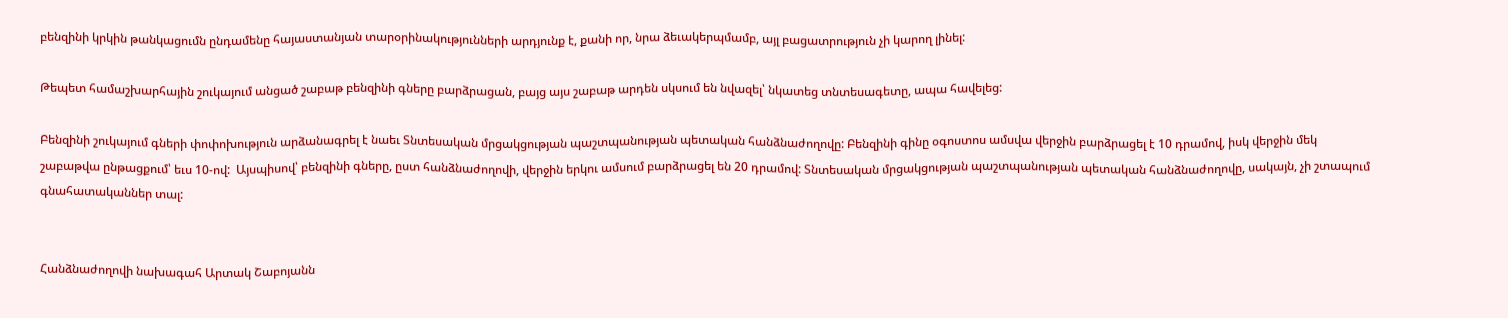բենզինի կրկին թանկացումն ընդամենը հայաստանյան տարօրինակությունների արդյունք է, քանի որ, նրա ձեւակերպմամբ, այլ բացատրություն չի կարող լինել:

Թեպետ համաշխարհային շուկայում անցած շաբաթ բենզինի գները բարձրացան, բայց այս շաբաթ արդեն սկսում են նվազել՝ նկատեց տնտեսագետը, ապա հավելեց:

Բենզինի շուկայում գների փոփոխություն արձանագրել է նաեւ Տնտեսական մրցակցության պաշտպանության պետական հանձնաժողովը: Բենզինի գինը օգոստոս ամսվա վերջին բարձրացել է 10 դրամով, իսկ վերջին մեկ շաբաթվա ընթացքում՝ եւս 10-ով:  Այսպիսով՝ բենզինի գները, ըստ հանձնաժողովի, վերջին երկու ամսում բարձրացել են 20 դրամով: Տնտեսական մրցակցության պաշտպանության պետական հանձնաժողովը, սակայն, չի շտապում գնահատականներ տալ:


Հանձնաժողովի նախագահ Արտակ Շաբոյանն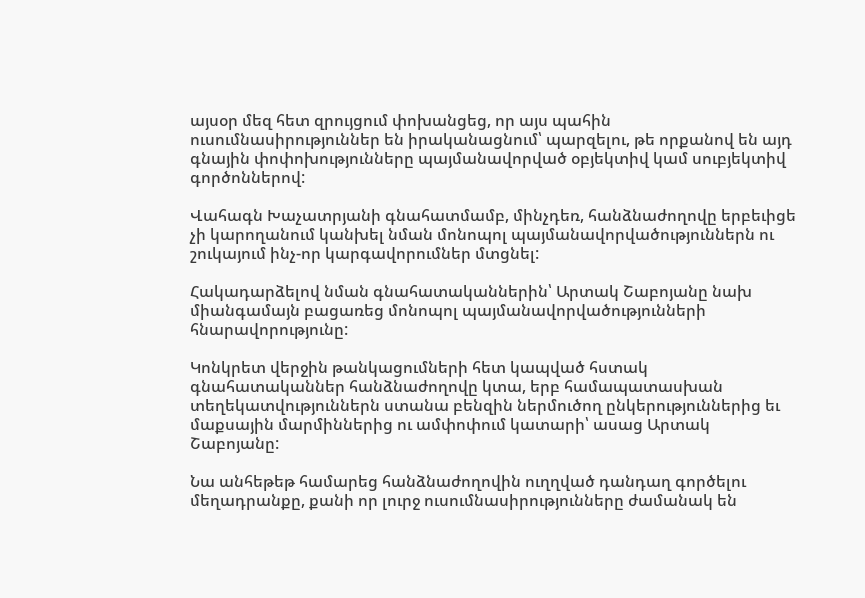այսօր մեզ հետ զրույցում փոխանցեց, որ այս պահին ուսումնասիրություններ են իրականացնում՝ պարզելու, թե որքանով են այդ գնային փոփոխությունները պայմանավորված օբյեկտիվ կամ սուբյեկտիվ  գործոններով:

Վահագն Խաչատրյանի գնահատմամբ, մինչդեռ, հանձնաժողովը երբեւիցե չի կարողանում կանխել նման մոնոպոլ պայմանավորվածություններն ու շուկայում ինչ-որ կարգավորումներ մտցնել:

Հակադարձելով նման գնահատականներին՝ Արտակ Շաբոյանը նախ միանգամայն բացառեց մոնոպոլ պայմանավորվածությունների հնարավորությունը:

Կոնկրետ վերջին թանկացումների հետ կապված հստակ գնահատականներ հանձնաժողովը կտա, երբ համապատասխան տեղեկատվություններն ստանա բենզին ներմուծող ընկերություններից եւ մաքսային մարմիններից ու ամփոփում կատարի՝ ասաց Արտակ Շաբոյանը:

Նա անհեթեթ համարեց հանձնաժողովին ուղղված դանդաղ գործելու մեղադրանքը, քանի որ լուրջ ուսումնասիրությունները ժամանակ են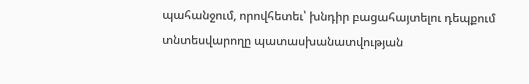պահանջում, որովհետեւ՝ խնդիր բացահայտելու դեպքում տնտեսվարողը պատասխանատվության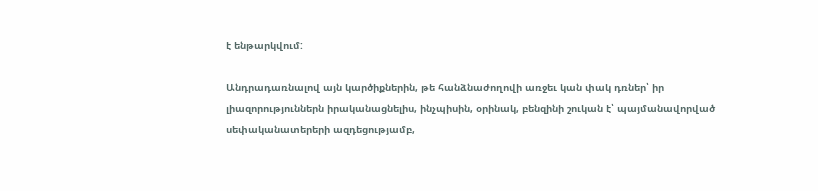է ենթարկվում:

Անդրադառնալով այն կարծիքներին, թե հանձնաժողովի առջեւ կան փակ դռներ՝ իր լիազորություններն իրականացնելիս, ինչպիսին, օրինակ, բենզինի շուկան է՝ պայմանավորված սեփականատերերի ազդեցությամբ,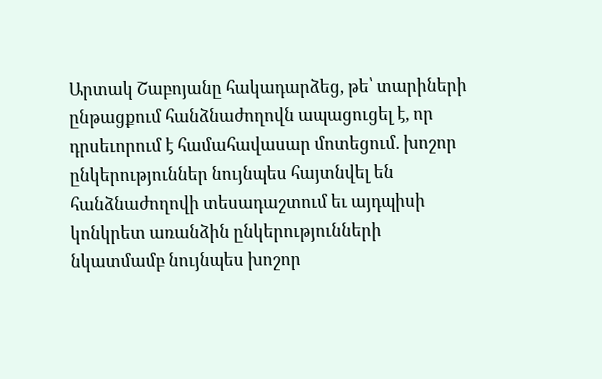Արտակ Շաբոյանը հակադարձեց, թե՝ տարիների ընթացքում հանձնաժողովն ապացուցել է, որ դրսեւորում է համահավասար մոտեցում. խոշոր ընկերություններ նույնպես հայտնվել են հանձնաժողովի տեսադաշտում եւ այդպիսի կոնկրետ առանձին ընկերությունների նկատմամբ նույնպես խոշոր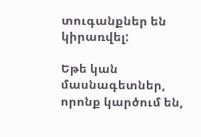տուգանքներ են կիրառվել:

Եթե կան մասնագետներ, որոնք կարծում են,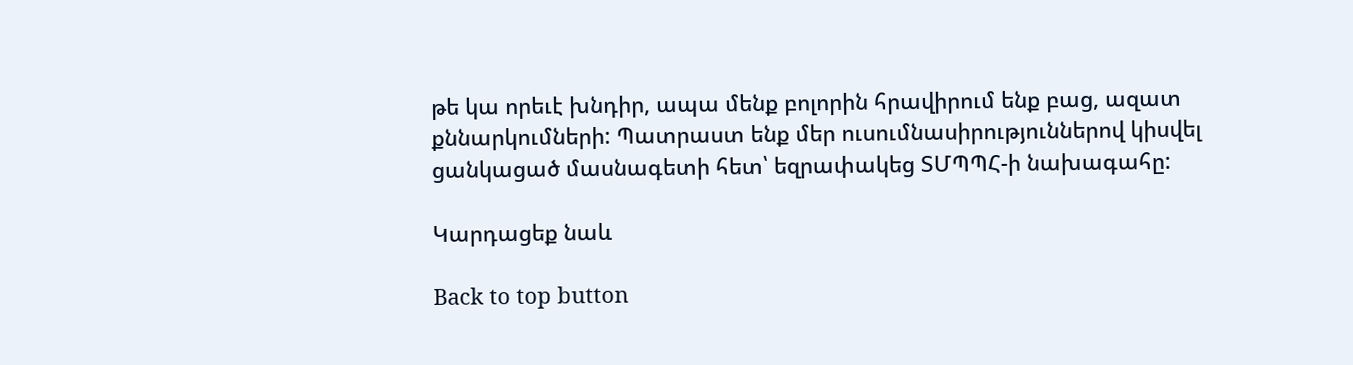թե կա որեւէ խնդիր, ապա մենք բոլորին հրավիրում ենք բաց, ազատ քննարկումների: Պատրաստ ենք մեր ուսումնասիրություններով կիսվել ցանկացած մասնագետի հետ՝ եզրափակեց ՏՄՊՊՀ-ի նախագահը:

Կարդացեք նաև

Back to top button